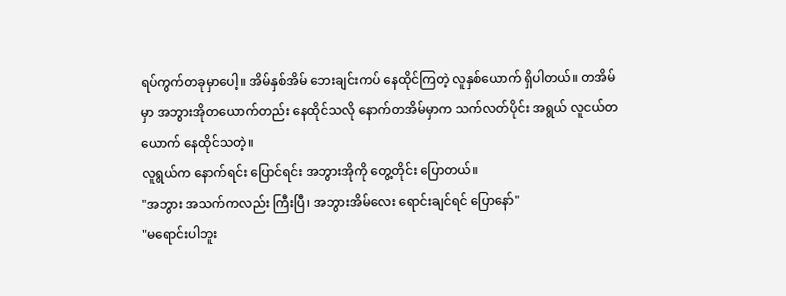ရပ်ကွက်တခုမှာပေါ့။ အိမ်နှစ်အိမ် ဘေးချင်းကပ် နေထိုင်ကြတဲ့ လူနှစ်ယောက် ရှိပါတယ်။ တအိမ်မှာ အဘွားအိုတယောက်တည်း နေထိုင်သလို နောက်တအိမ်မှာက သက်လတ်ပိုင်း အရွယ် လူငယ်တယောက် နေထိုင်သတဲ့။
လူရွယ်က နောက်ရင်း ပြောင်ရင်း အဘွားအိုကို တွေ့တိုင်း ပြောတယ်။
"အဘွား အသက်ကလည်း ကြီးပြီ၊ အဘွားအိမ်လေး ရောင်းချင်ရင် ပြောနော်"
"မရောင်းပါဘူး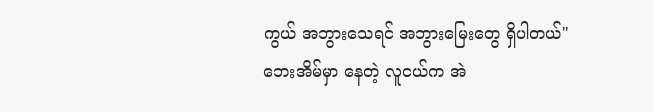ကွယ် အဘွားသေရင် အဘွားမြေးတွေ ရှိပါတယ်"
ဘေးအိမ်မှာ နေတဲ့ လူငယ်က အဲ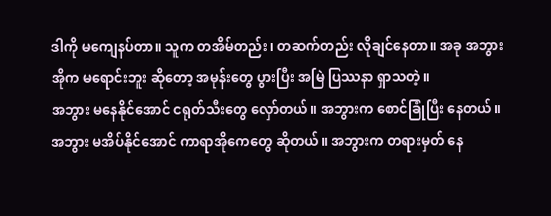ဒါကို မကျေနပ်တာ။ သူက တအိမ်တည်း၊ တဆက်တည်း လိုချင်နေတာ။ အခု အဘွားအိုက မရောင်းဘူး ဆိုတော့ အမုန်းတွေ ပွားပြီး အမြဲ ပြဿနာ ရှာသတဲ့။
အဘွား မနေနိုင်အောင် ငရုတ်သီးတွေ လှော်တယ်။ အဘွားက စောင်ခြုံပြီး နေတယ်။ အဘွား မအိပ်နိုင်အောင် ကာရာအိုကေတွေ ဆိုတယ်။ အဘွားက တရားမှတ် နေ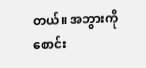တယ်။ အဘွားကို စောင်း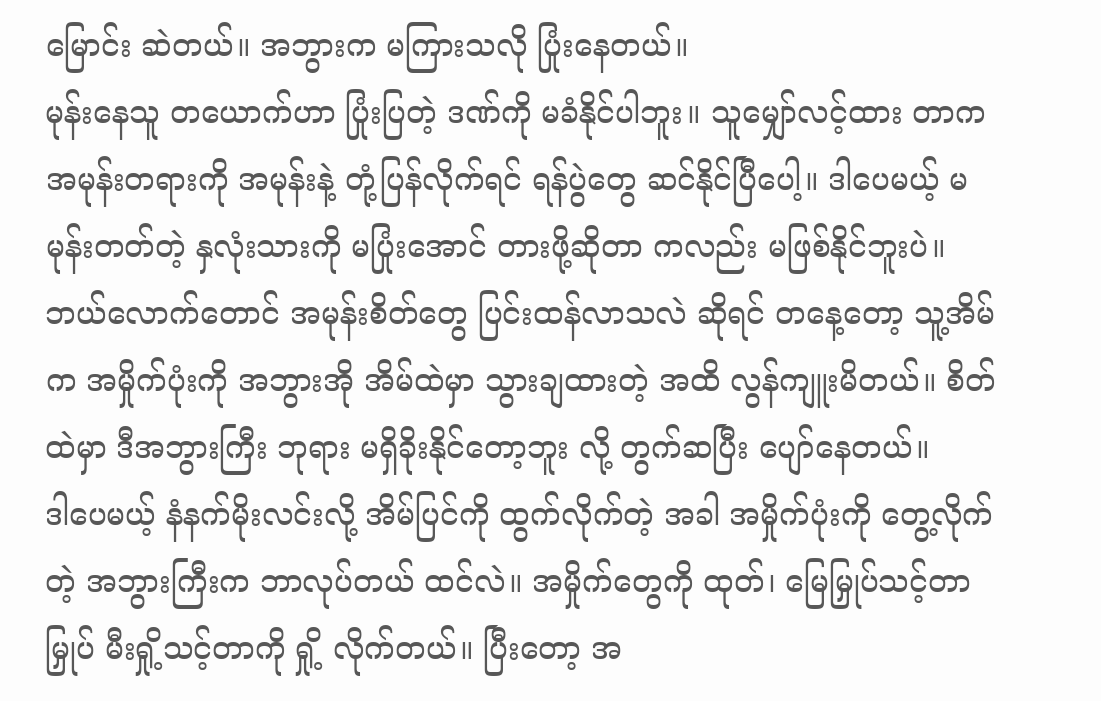မြောင်း ဆဲတယ်။ အဘွားက မကြားသလို ပြုံးနေတယ်။
မုန်းနေသူ တယောက်ဟာ ပြုံးပြတဲ့ ဒဏ်ကို မခံနိုင်ပါဘူး။ သူမျှော်လင့်ထား တာက အမုန်းတရားကို အမုန်းနဲ့ တုံ့ပြန်လိုက်ရင် ရန်ပွဲတွေ ဆင်နိုင်ပြီပေါ့။ ဒါပေမယ့် မမုန်းတတ်တဲ့ နှလုံးသားကို မပြုံးအောင် တားဖို့ဆိုတာ ကလည်း မဖြစ်နိုင်ဘူးပဲ။
ဘယ်လောက်တောင် အမုန်းစိတ်တွေ ပြင်းထန်လာသလဲ ဆိုရင် တနေ့တော့ သူ့အိမ်က အမှိုက်ပုံးကို အဘွားအို အိမ်ထဲမှာ သွားချထားတဲ့ အထိ လွန်ကျူးမိတယ်။ စိတ်ထဲမှာ ဒီအဘွားကြီး ဘုရား မရှိခိုးနိုင်တော့ဘူး လို့ တွက်ဆပြီး ပျော်နေတယ်။
ဒါပေမယ့် နံနက်မိုးလင်းလို့ အိမ်ပြင်ကို ထွက်လိုက်တဲ့ အခါ အမှိုက်ပုံးကို တွေ့လိုက်တဲ့ အဘွားကြီးက ဘာလုပ်တယ် ထင်လဲ။ အမှိုက်တွေကို ထုတ်၊ မြေမြှုပ်သင့်တာ မြှုပ် မီးရှို့သင့်တာကို ရှို့ လိုက်တယ်။ ပြီးတော့ အ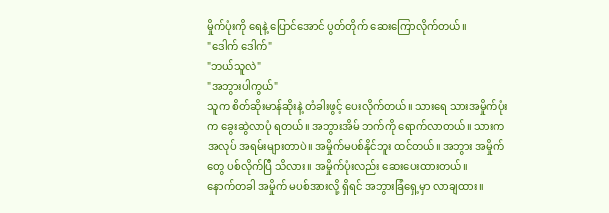မှိုက်ပုံးကို ရေနဲ့ ပြောင်အောင် ပွတ်တိုက် ဆေးကြောလိုက်တယ်။
"ဒေါက် ဒေါက်"
"ဘယ်သူလဲ"
"အဘွားပါကွယ်"
သူက စိတ်ဆိုးမာန်ဆိုးနဲ့ တံခါးဖွင့် ပေးလိုက်တယ်။ သားရေ သားအမှိုက်ပုံးက ခွေးဆွဲလာပုံ ရတယ်။ အဘွားအိမ် ဘက်ကို ရောက်လာတယ်။ သားက အလုပ် အရမ်းများတာပဲ။ အမှိုက်မပစ်နိုင်ဘူး ထင်တယ်။ အဘွား အမှိုက်တွေ ပစ်လိုက်ပြီ သိလား။ အမှိုက်ပုံးလည်း ဆေးပေးထားတယ်။
နောက်တခါ အမှိုက် မပစ်အားလို့ ရှိရင် အဘွားခြံရှေ့မှာ လာချထား။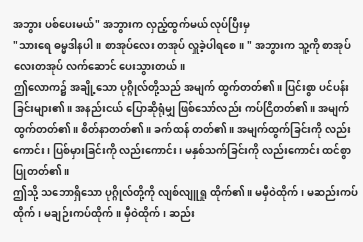အဘွား ပစ်ပေးမယ်" အဘွားက လှည့်ထွက်မယ် လုပ်ပြီးမှ
"သားရေ ဓမ္မဒါနပါ။ စာအုပ်လေး တအုပ် လှူခဲ့ပါရစေ။ " အဘွားက သူ့ကို စာအုပ်လေးတအုပ် လက်ဆောင် ပေးသွားတယ်။
ဤလောက၌ အချို့သော ပုဂ္ဂိုလ်တို့သည် အမျက် ထွက်တတ်၏။ ပြင်းစွာ ပင်ပန်းခြင်းများ၏။ အနည်းငယ် ပြောဆိုရုံမျှ ဖြစ်သော်လည်း ကပ်ငြိတတ်၏။ အမျက် ထွက်တတ်၏။ စိတ်နာတတ်၏။ ခက်ထန် တတ်၏။ အမျက်ထွက်ခြင်းကို လည်းကောင်း၊ ပြစ်မှားခြင်းကို လည်းကောင်း၊ မနှစ်သက်ခြင်းကို လည်းကောင်း ထင်စွာ ပြုတတ်၏။
ဤသို့ သဘောရှိသော ပုဂ္ဂိုလ်တို့ကို လျစ်လျူရှု ထိုက်၏။ မမှီဝဲထိုက်၊ မဆည်းကပ်ထိုက်၊ မချဉ်းကပ်ထိုက်။ မှီဝဲထိုက်၊ ဆည်း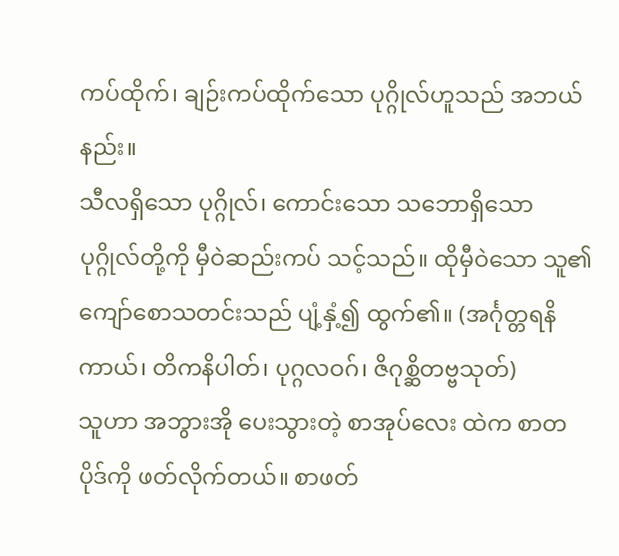ကပ်ထိုက်၊ ချဉ်းကပ်ထိုက်သော ပုဂ္ဂိုလ်ဟူသည် အဘယ်နည်း။
သီလရှိသော ပုဂ္ဂိုလ်၊ ကောင်းသော သဘောရှိသော ပုဂ္ဂိုလ်တို့ကို မှီဝဲဆည်းကပ် သင့်သည်။ ထိုမှီဝဲသော သူ၏ ကျော်စောသတင်းသည် ပျံ့နှံ့၍ ထွက်၏။ (အင်္ဂုတ္တရနိကာယ်၊ တိကနိပါတ်၊ ပုဂ္ဂလဝဂ်၊ ဇိဂုစ္ဆိတဗ္ဗသုတ်)
သူဟာ အဘွားအို ပေးသွားတဲ့ စာအုပ်လေး ထဲက စာတပိုဒ်ကို ဖတ်လိုက်တယ်။ စာဖတ်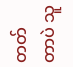တတ်တာပဲ သူ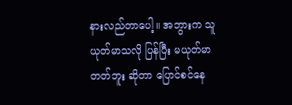နားလည်တာပေါ့။ အဘွားက သူယုတ်မာသလို ပြန်ပြီး မယုတ်မာတတ်ဘူး ဆိုတာ ပြောင်စင်နေ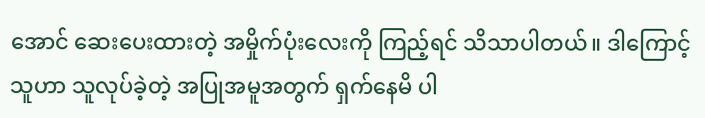အောင် ဆေးပေးထားတဲ့ အမှိုက်ပုံးလေးကို ကြည့်ရင် သိသာပါတယ်။ ဒါကြောင့် သူဟာ သူလုပ်ခဲ့တဲ့ အပြုအမူအတွက် ရှက်နေမိ ပါ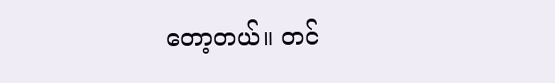တော့တယ်။ တင်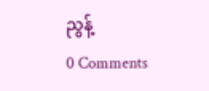ညွန့်
0 Comments